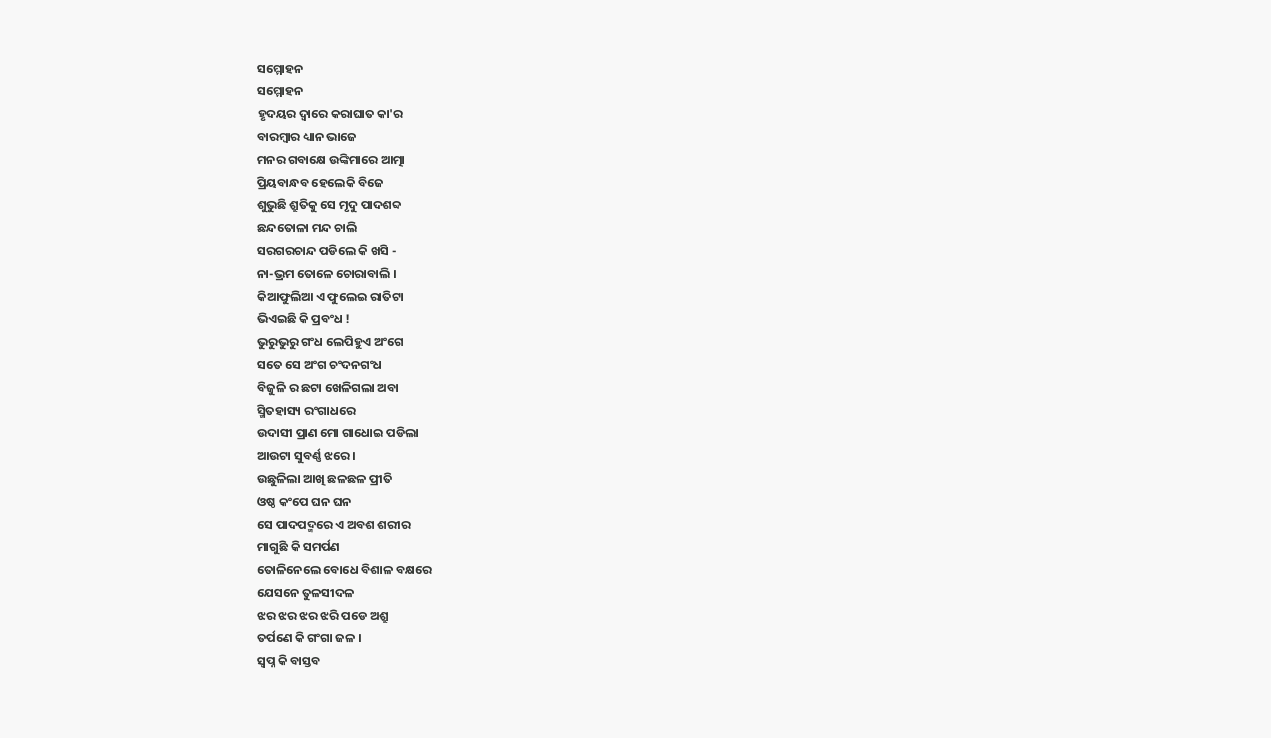ସମ୍ମୋହନ
ସମ୍ମୋହନ
ହୃଦୟର ଦ୍ବାରେ କରାଘାତ କା'ର
ବାରମ୍ବାର ଧ୍ୟାନ ଭାଜେ
ମନର ଗବାକ୍ଷେ ଉଙ୍କିମାରେ ଆତ୍ମା
ପ୍ରିୟବାନ୍ଧବ ହେଲେକି ବିଜେ
ଶୁଭୁଛି ଶ୍ରୁତିକୁ ସେ ମୃଦୁ ପାଦଶବ୍ଦ
ଛନ୍ଦତୋଳା ମନ୍ଦ ଚାଲି
ସରଗରଚାନ୍ଦ ପଡିଲେ କି ଖସି -
ନା-ଭ୍ରମ ତୋଳେ ଚୋରାବାଲି ।
କିଆଫୁଲିଆ ଏ ଫୁଲେଇ ରାତିଟା
ଭିଏଇଛି କି ପ୍ରବଂଧ !
ଭୁରୁଭୁରୁ ଗଂଧ ଲେପିହୁଏ ଅଂଗେ
ସତେ ସେ ଅଂଗ ଚଂଦନଗଂଧ
ବିଜୁଳି ର ଛଟା ଖେଳିଗଲା ଅବା
ସ୍ମିତହାସ୍ୟ ରଂଗାଧରେ
ଉଦାସୀ ପ୍ରାଣ ମୋ ଗାଧୋଇ ପଡିଲା
ଆଉଟା ସୁବର୍ଣ୍ଣ ଝରେ ।
ଉଛୁଳିଲା ଆଖି ଛଳଛଳ ପ୍ରୀତି
ଓଷ୍ଠ କଂପେ ଘନ ଘନ
ସେ ପାଦପଦ୍ମରେ ଏ ଅବଶ ଶରୀର
ମାଗୁଛି କି ସମର୍ପଣ
ତୋଳିନେଲେ ବୋଧେ ବିଶାଳ ବକ୍ଷରେ
ଯେସନେ ତୁଳସୀଦଳ
ଝର ଝର ଝର ଝରି ପଡେ ଅଶ୍ରୁ
ତର୍ପଣେ କି ଗଂଗା ଜଳ ।
ସ୍ବପ୍ନ କି ବାସ୍ତବ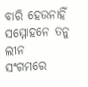ବାରି ହେଉନାହିଁ
ସମ୍ମୋହନେ ତନୁ ଲୀନ
ସଂଗମରେ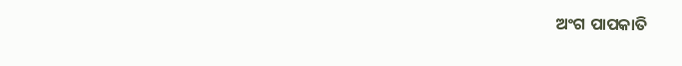ଅଂଗ ପାପକାତି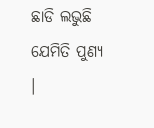ଛାଡି ଲଭୁଛି ଯେମିତି ପୁଣ୍ୟ ।